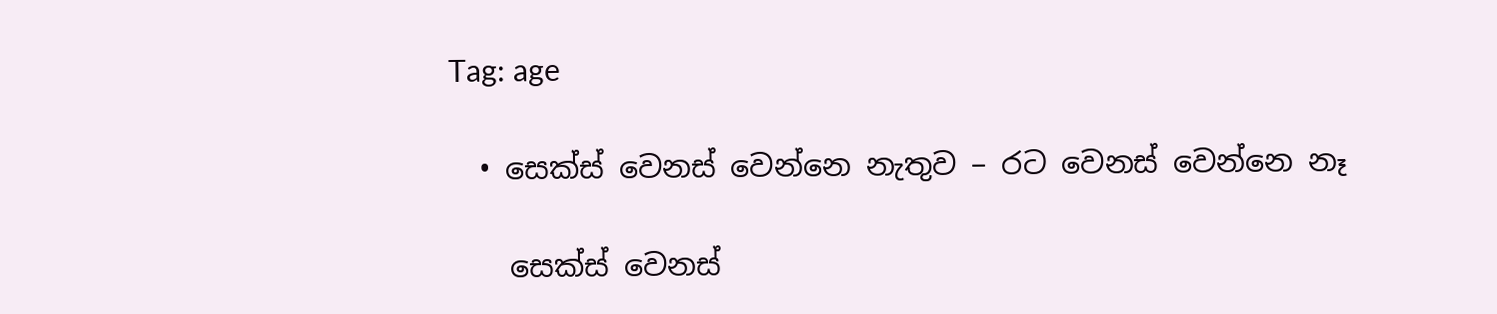Tag: age

  • සෙක්ස් වෙනස් වෙන්නෙ නැතුව – රට වෙනස් වෙන්නෙ නෑ

    සෙක්ස් වෙනස්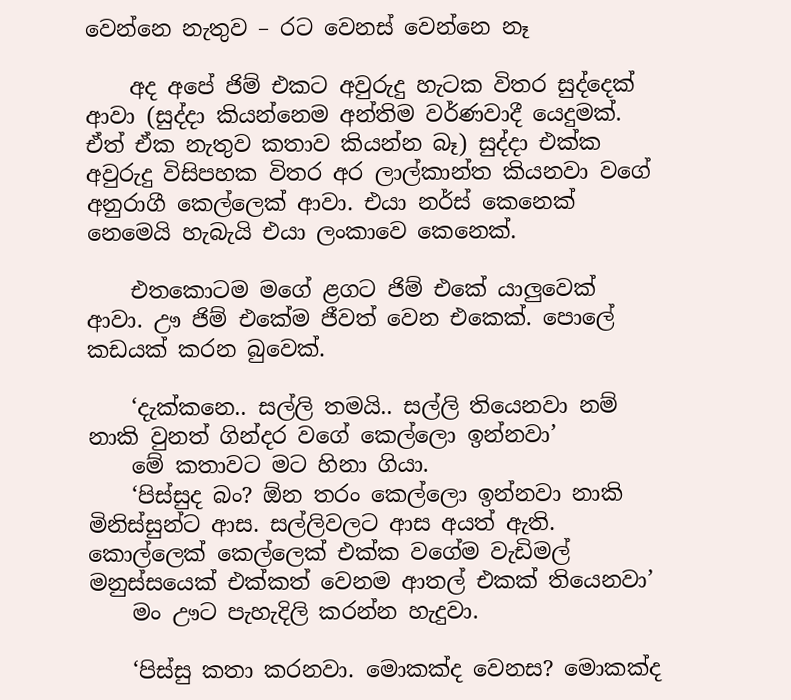වෙන්නෙ නැතුව – රට වෙනස් වෙන්නෙ නෑ

    අද අපේ ජිම් එකට අවුරුදු හැටක විතර සුද්දෙක් ආවා (සුද්දා කියන්නෙම අන්තිම වර්ණවාදී යෙදුමක්. ඒත් ඒක නැතුව කතාව කියන්න බෑ) සුද්දා එක්ක අවුරුදු විසිපහක විතර අර ලාල්කාන්ත කියනවා වගේ අනුරාගී කෙල්ලෙක් ආවා. එයා නර්ස් කෙනෙක් නෙමෙයි හැබැයි එයා ලංකාවෙ කෙනෙක්.

    එතකොටම මගේ ළගට ජිම් එකේ යාලුවෙක් ආවා. ඌ ජිම් එකේම ජීවත් වෙන එකෙක්. පොලේ කඩයක් කරන බුවෙක්.

    ‘දැක්කනෙ.. සල්ලි තමයි.. සල්ලි තියෙනවා නම් නාකි වුනත් ගින්දර වගේ කෙල්ලො ඉන්නවා’
    මේ කතාවට මට හිනා ගියා.
    ‘පිස්සුද බං? ඕන තරං කෙල්ලො ඉන්නවා නාකි මිනිස්සුන්ට ආස. සල්ලිවලට ආස අයත් ඇති. කොල්ලෙක් කෙල්ලෙක් එක්ක වගේම වැඩිමල් මනුස්සයෙක් එක්කත් වෙනම ආතල් එකක් තියෙනවා’
    මං ඌට පැහැදිලි කරන්න හැදුවා.

    ‘පිස්සු කතා කරනවා. මොකක්ද වෙනස? මොකක්ද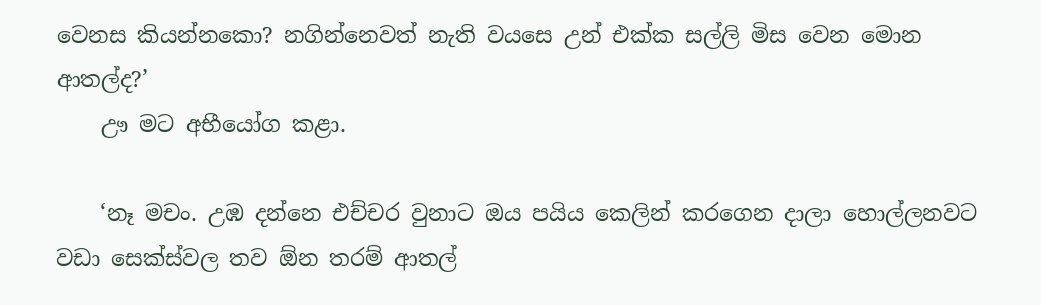වෙනස කියන්නකො? නගින්නෙවත් නැති වයසෙ උන් එක්ක සල්ලි මිස වෙන මොන ආතල්ද?’
    ඌ මට අභීයෝග කළා.

    ‘නෑ මචං. උඹ දන්නෙ එච්චර වුනාට ඔය පයිය කෙලින් කරගෙන දාලා හොල්ලනවට වඩා සෙක්ස්වල තව ඕන තරම් ආතල්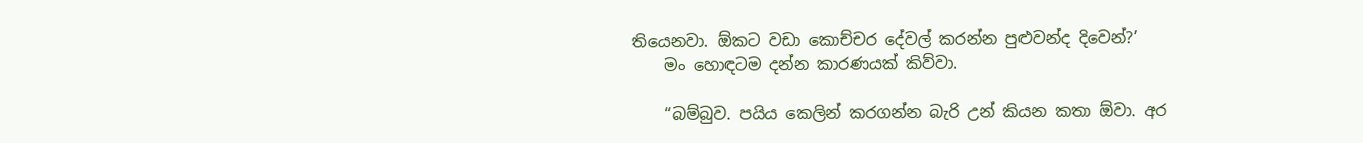තියෙනවා. ඕකට වඩා කොච්චර දේවල් කරන්න පුළුවන්ද දිවෙන්?’
    මං හොඳටම දන්න කාරණයක් කිව්වා.

    “බම්බුව. පයිය කෙලින් කරගන්න බැරි උන් කියන කතා ඕවා. අර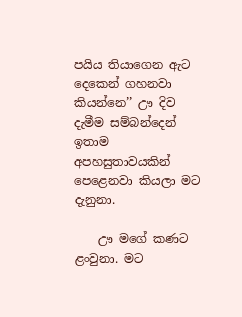පයිය තියාගෙන ඇට දෙකෙන් ගහනවා කියන්නෙ’’ ඌ දිව දැමීම සම්බන්දෙන් ඉතාම අපහසුතාවයකින් පෙළෙනවා කියලා මට දැනුනා.

    ඌ මගේ කණට ළංවුනා. මට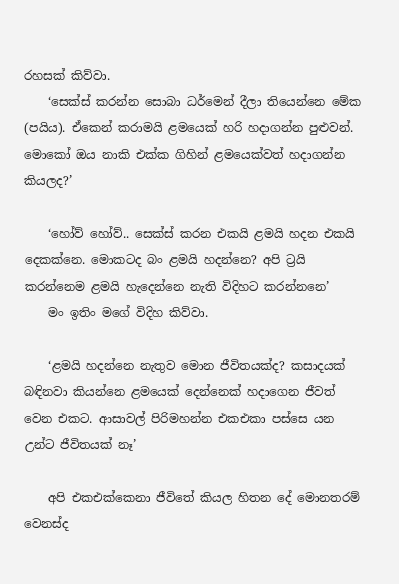රහසක් කිව්වා.
    ‘සෙක්ස් කරන්න සොබා ධර්මෙන් දීලා තියෙන්නෙ මේක (පයිය). ඒකෙන් කරාමයි ළමයෙක් හරි හදාගන්න පුළුවන්. මොකෝ ඔය නාකි එක්ක ගිහින් ළමයෙක්වත් හදාගන්න කියලද?’

    ‘හෝව් හෝව්.. සෙක්ස් කරන එකයි ළමයි හදන එකයි දෙකක්නෙ. මොකටද බං ළමයි හදන්නෙ? අපි ට්‍රයි කරන්නෙම ළමයි හැදෙන්නෙ නැති විදිහට කරන්‍නනෙ’
    මං ඉතිං මගේ විදිහ කිව්වා.

    ‘ළමයි හදන්නෙ නැතුව මොන ජීවිතයක්ද? කසාදයක් බඳිනවා කියන්නෙ ළමයෙක් දෙන්නෙක් හදාගෙන ජීවත් වෙන එකට. ආසාවල් පිරිමහන්න එකඑකා පස්සෙ යන උන්ට ජීවිතයක් නෑ’

    අපි එකඑක්කෙනා ජීවිතේ කියල හිතන දේ මොනතරම් වෙනස්ද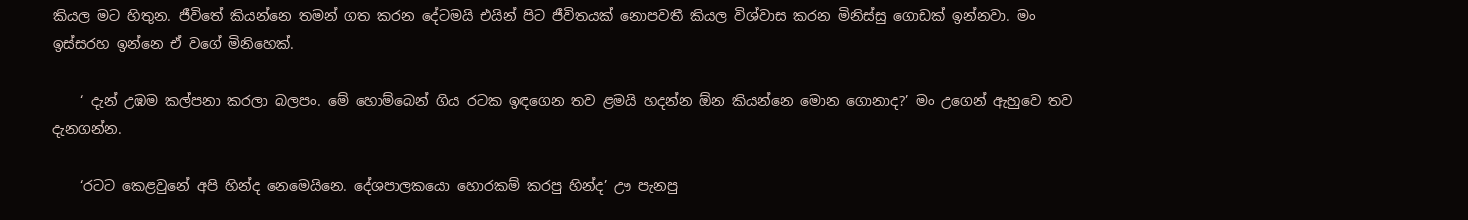කියල මට හිතුන. ජීවිතේ කියන්නෙ තමන් ගත කරන දේටමයි එයින් පිට ජීවිතයක් නොපවතී කියල විශ්වාස කරන මිනිස්සු ගොඩක් ඉන්නවා. මං ඉස්සරහ ඉන්නෙ ඒ වගේ මිනිහෙක්.

    ‘ දැන් උඹම කල්පනා කරලා බලපං. මේ හොම්බෙන් ගිය රටක ඉඳගෙන තව ළමයි හදන්න ඕන කියන්නෙ මොන ගොනාද?’ මං උගෙන් ඇහුවෙ තව දැනගන්න.

    ‘රටට කෙළවුනේ අපි හින්ද නෙමෙයිනෙ. දේශපාලකයො හොරකම් කරපු හින්ද’ ඌ පැනපු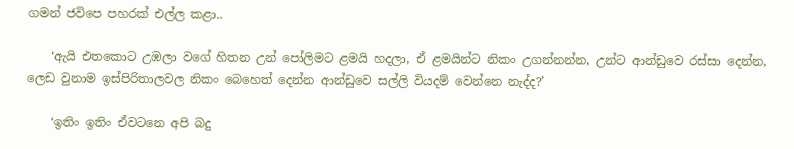ගමන් ජවිපෙ පහරක් එල්ල කළා..

    ‘ඇයි එත‍කොට උඹලා වගේ හිතන උන් පෝලිමට ළමයි හදලා, ඒ ළමයින්ට නිකං උගන්නන්න, උන්ට ආන්ඩුවෙ රස්සා දෙන්න, ලෙඩ වුනාම ඉස්පිරිතාලවල නිකං බෙහෙත් දෙන්න ආන්ඩුවෙ සල්ලි වියදම් වෙන්නෙ නැද්ද?’

    ‘ඉතිං ඉතිං ඒවටනෙ අපි බදු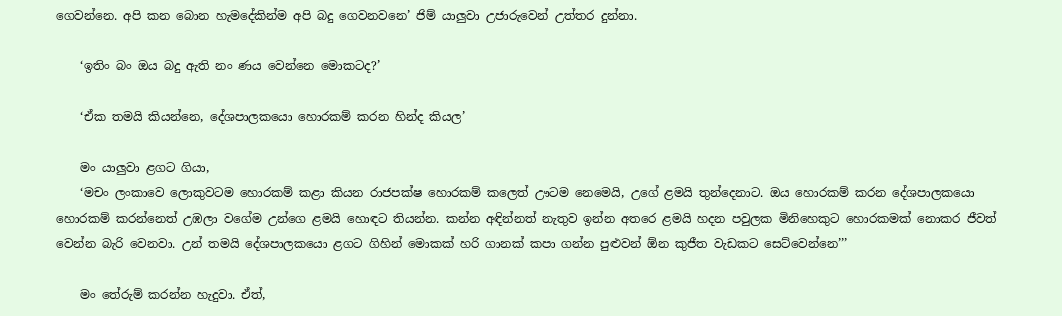ගෙවන්නෙ. අපි කන බොන හැමදේකින්ම අපි බදු ගෙවනවනෙ’ ජිම් යාලුවා උජාරුවෙන් උත්තර දුන්නා.

    ‘ඉතිං බං ඔය බදු ඇති නං ණය වෙන්නෙ මොකටද?’

    ‘ඒක තමයි කියන්නෙ, දේශපාලකයො හොරකම් කරන හින්ද කියල’

    මං යාලුවා ළගට ගියා,
    ‘මචං ලංකාවෙ ලොකුවටම හොරකම් කළා කියන රාජපක්ෂ හොරකම් කලෙත් ඌටම නෙමෙයි, උගේ ළමයි තුන්දෙනාට. ඔය හොරකම් කරන දේශපාලකයො හොරකම් කරන්නෙත් උඹලා වගේම උන්ගෙ ළමයි හොඳට තියන්න. කන්න අඳින්නත් නැතුව ඉන්න අතරෙ ළමයි හදන පවුලක මිනිහෙකුට හොරකමක් නොකර ජීවත් වෙන්න බැරි වෙනවා. උන් තමයි දේශපාලකයො ළගට ගිහින් මොකක් හරි ගානක් කපා ගන්න පුළුවන් ඕන කුජීත වැඩකට සෙට්වෙන්නෙ’’’

    මං තේරුම් කරන්න හැදුවා. ඒත්,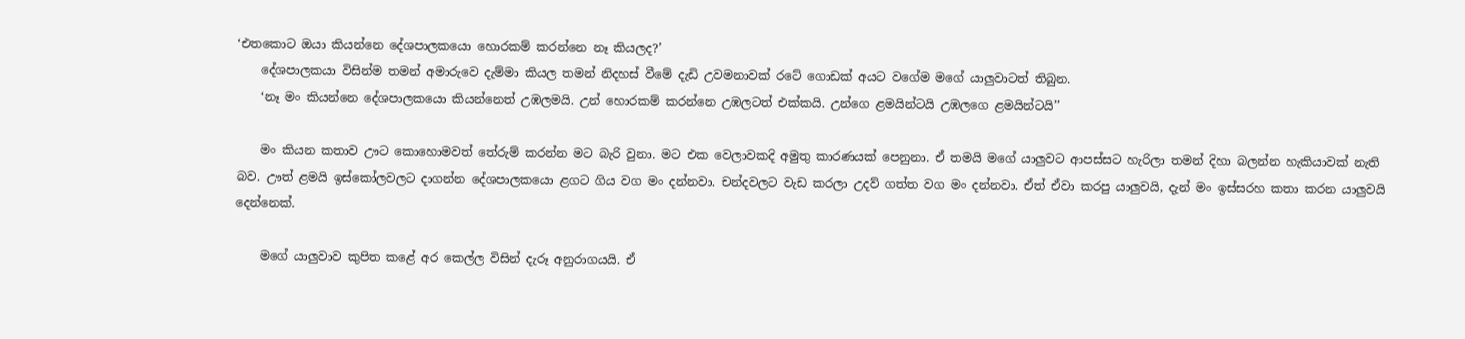‘එතකොට ඔයා කියන්නෙ දේශපාලකයො හොරකම් කරන්නෙ නෑ කියලද?’
    දේශපාලකයා විසින්ම තමන් අමාරුවෙ දැම්මා කියල තමන් නිදහස් වීමේ දැඩි උවමනාවක් රටේ ගොඩක් අයට වගේම මගේ යාලුවාටත් තිබුන.
    ‘නෑ මං කියන්නෙ දේශපාලකයො කියන්නෙත් උඹලමයි. උන් හොරකම් කරන්නෙ උඹලටත් එක්කයි. උන්ගෙ ළමයින්ටයි උඹලගෙ ළමයින්ටයි’’

    මං කියන කතාව ඌට කොහොමවත් තේරුම් කරන්න මට බැරි වුනා. මට එක වෙලාවකදි අමුතු කාරණයක් පෙනුනා. ඒ තමයි මගේ යාලුවට ආපස්සට හැරිලා තමන් දිහා බලන්න හැකියාවක් නැති බව. ඌත් ළමයි ඉස්කෝලවලට දාගන්න දේශපාලකයො ළගට ගිය වග මං දන්නවා. චන්දවලට වැඩ කරලා උදව් ගත්ත වග මං දන්නවා. ඒත් ඒවා කරපු යාලුවයි, දැන් මං ඉස්සරහ කතා කරන යාලුවයි දෙන්නෙක්.

    මගේ යාලුවාව කුපිත කළේ අර කෙල්ල විසින් දැරූ අනුරාගයයි. ඒ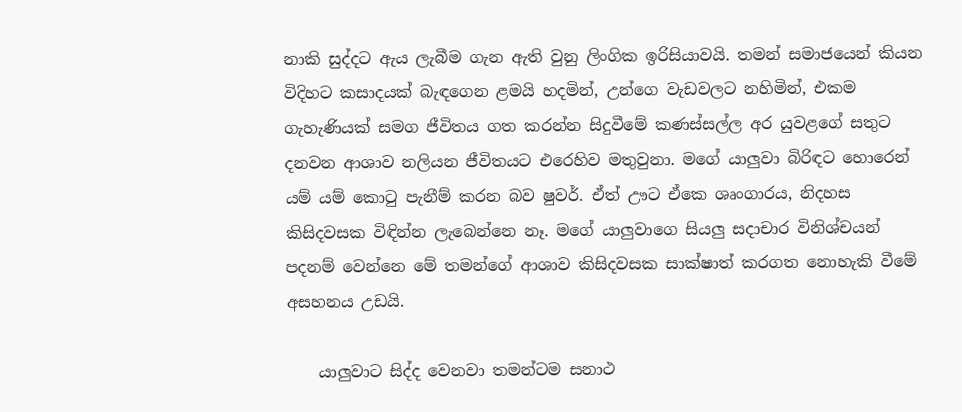නාකි සුද්දට ඇය ලැබීම ගැන ඇති වුනු ලිංගික ඉරිසියාවයි. තමන් සමාජයෙන් කියන විදිහට කසාදයක් බැඳගෙන ළමයි හදමින්, උන්ගෙ වැඩවලට නහිමින්, එකම ගැහැණියක් සමග ජීවිතය ගත කරන්න සිදුවීමේ කණස්සල්ල අර යුවළගේ සතුට දනවන ආශාව නලියන ජීවිතයට එරෙහිව මතුවුනා. මගේ යාලුවා බිරිඳට හොරෙන් යම් යම් කොටු පැනීම් කරන බව ෂුවර්. ඒත් ඌට ඒකෙ ශෘංගාරය, නිදහස කිසිදවසක විඳින්න ලැබෙන්නෙ නෑ. මගේ යාලුවාගෙ සියලු සදාචාර විනිශ්චයන් පදනම් වෙන්නෙ මේ තමන්‍ගේ ආශාව කිසිදවසක සාක්ෂාත් කරගත නොහැකි වීමේ අසහනය උඩයි.

    යාලුවාට සිද්ද වෙනවා තමන්ටම සනාථ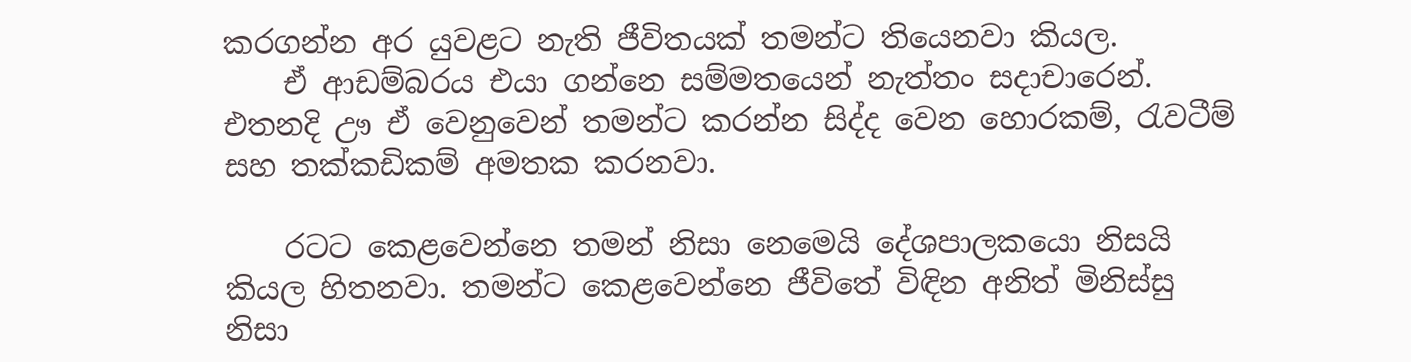කරගන්න අර යුවළට නැති ජීවිතයක් තමන්ට තියෙනවා කියල.
    ඒ ආඩම්බරය එයා ගන්නෙ සම්මතයෙන් නැත්තං සදාචාරෙන්. එතනදි ඌ‍ ඒ වෙනුවෙන් තමන්ට කරන්න සිද්ද වෙන හොරකම්, රැවටීම් සහ තක්කඩිකම් අමතක කරනවා.

    රටට කෙළවෙන්නෙ තමන් නිසා නෙමෙයි දේශපාලකයො නිසයි කියල හිතනවා. තමන්ට කෙළවෙන්නෙ ජීවිතේ විඳින අනිත් මිනිස්සු නිසා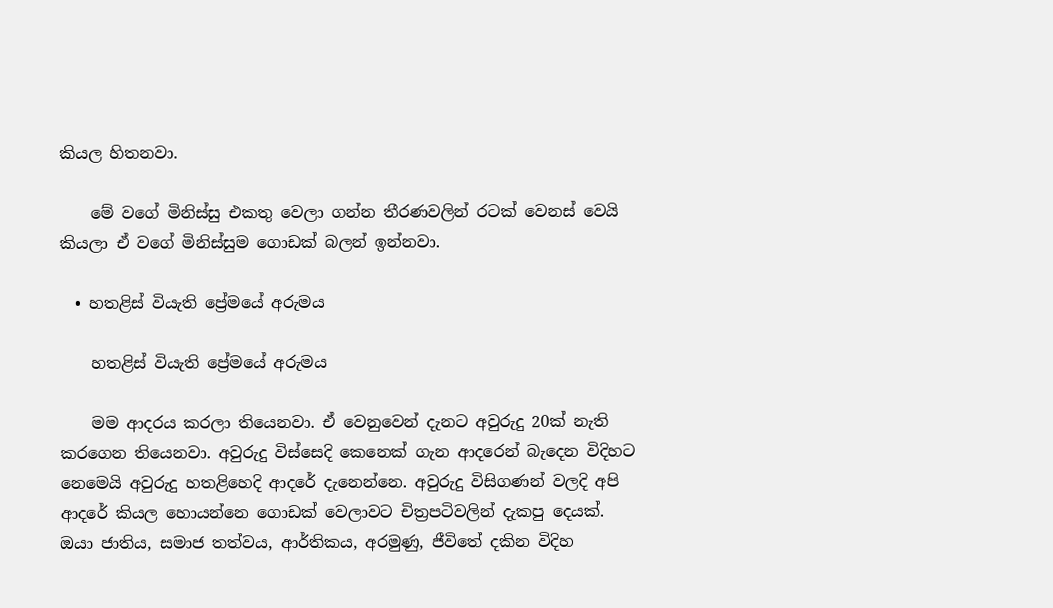කියල හිතනවා.

    මේ වගේ මිනිස්සු එකතු වෙලා ගන්න තීරණවලින් රටක් වෙනස් වෙයි කියලා ඒ වගේ මිනිස්සුම ගොඩක් බලන් ඉන්නවා.

  • හතළිස් වියැති ප්‍රේමයේ අරුමය

    හතළිස් වියැති ප්‍රේමයේ අරුමය

    මම ආදරය කරලා තියෙනවා. ඒ වෙනුවෙන් දැනට අවුරුදු 20ක් නැති කරගෙන තියෙනවා. අවුරුදු විස්සෙදි කෙනෙක් ගැන ආදරෙන් බැදෙන විදිහට නෙමෙයි අවුරුදු හතළිහෙදි ආදරේ දැනෙන්නෙ. අවුරුදු විසිගණන් වලදි අපි ආදරේ කියල හොයන්නෙ ගොඩක් වෙලාවට චිත්‍රපටිවලින් දැකපු දෙයක්. ඔයා ජාතිය, සමාජ තත්වය, ආර්තිකය, අරමුණු, ජීවිතේ දකින විදිහ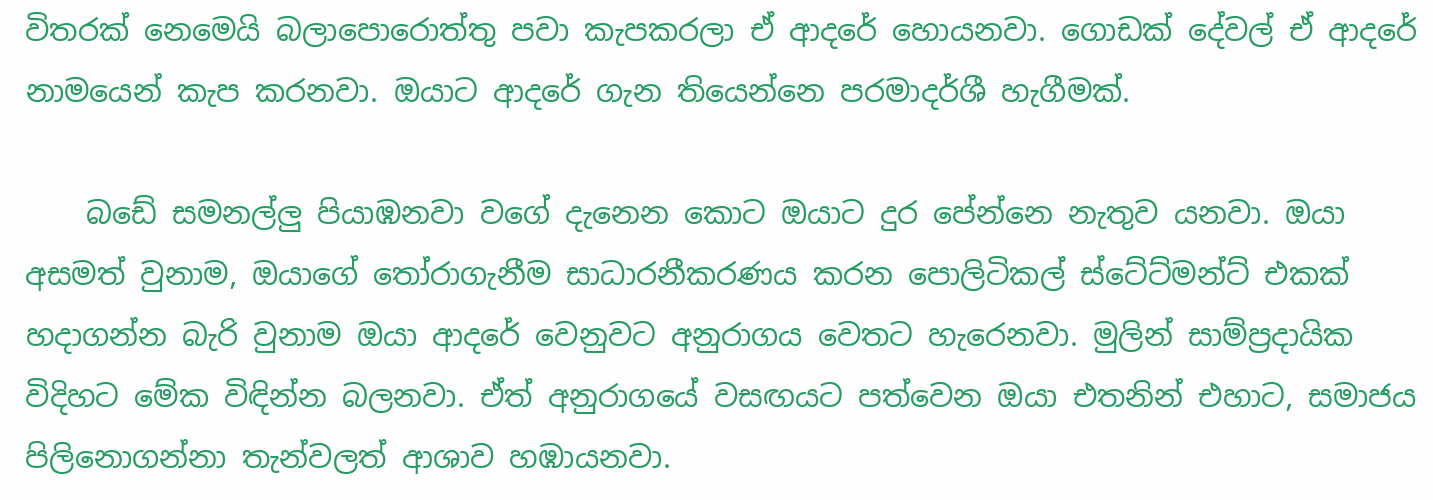විතරක් නෙමෙයි බලාපොරොත්තු පවා කැපකරලා ඒ ආදරේ හොයනවා. ගොඩක් දේවල් ඒ ආදරේ නාමයෙන් කැප කරනවා. ඔයාට ආදරේ ගැන තියෙන්නෙ පරමාදර්ශී හැගීමක්.

    බඩේ සමනල්ලු පියාඹනවා වගේ දැනෙන කොට ඔයාට දුර පේන්නෙ නැතුව යනවා. ඔයා අසමත් වුනාම, ඔයාගේ තෝරාගැනීම සාධාරනීකරණය කරන පොලිටිකල් ස්ටේට්මන්ට් එකක් හදාගන්න බැරි වුනාම ඔයා ආදරේ වෙනුවට අනුරාගය වෙතට හැරෙනවා. මුලින් සාම්ප්‍රදායික විදිහට මේක විඳින්න බලනවා. ඒත් අනුරාගයේ වසඟයට පත්වෙන ඔයා එතනින් එහාට, සමාජය පිලිනොගන්නා තැන්වලත් ආශාව හඹායනවා.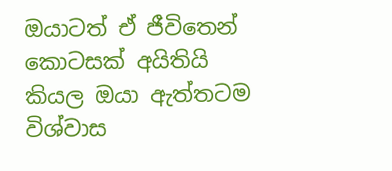ඔයාටත් ඒ ජීවිතෙන් කොටසක් අයිතියි කියල ඔයා ඇත්තටම විශ්වාස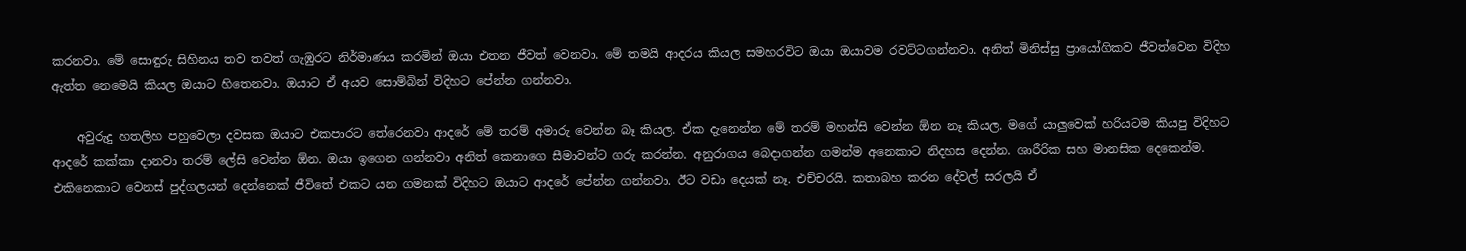කරනවා. මේ සොඳුරු සිහිනය තව තවත් ගැඹුරට නිර්මාණය කරමින් ඔයා එතන ජීවත් වෙනවා. මේ තමයි ආදරය කියල සමහරවිට ඔයා ඔයාවම රවට්ටගන්නවා. අනිත් මිනිස්සු ප්‍රායෝගිකව ජීවත්වෙන විදිහ ඇත්ත නෙමෙයි කියල ඔයාට හිතෙනවා. ඔයාට ඒ අයව සොම්බින් විදිහට පේන්න ගන්නවා.

    අවුරුදු හතලිහ පහුවෙලා දවසක ඔයාට එකපාරට තේරෙනවා ආදරේ මේ තරම් අමාරු වෙන්න බෑ කියල. ඒක දැනෙන්න මේ තරම් මහන්සි වෙන්න ඕන නෑ කියල. මගේ යාලුවෙක් හරියටම කියපු විදිහට ආදරේ කක්කා දානවා තරම් ලේසි වෙන්න ඕන. ඔයා ඉගෙන ගන්නවා අනිත් කෙනාගෙ සීමාවන්ට ගරු කරන්න. අනුරාගය බෙදාගන්න ගමන්ම අනෙකාට නිදහස දෙන්න. ශාරීරික සහ මානසික දෙකෙන්ම. එකිනෙකාට වෙනස් පුද්ගලයන් දෙන්නෙක් ජීවිතේ එකට යන ගමනක් විදිහට ඔයාට ආදරේ පේන්න ගන්නවා. ඊට වඩා දෙයක් නෑ. එච්චරයි. කතාබහ කරන දේවල් සරලයි ඒ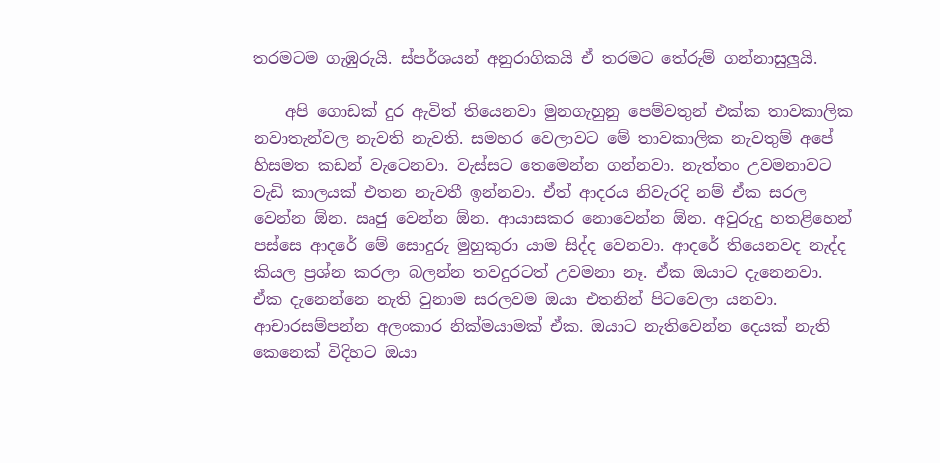තරමටම ගැඹුරුයි. ස්පර්ශයන් අනුරාගිකයි ඒ තරමට තේරුම් ගන්නාසුලුයි.

    අපි ගොඩක් දුර ඇවිත් තියෙනවා මුනගැහුනු පෙම්වතුන් එක්ක තාවකාලික නවාතැන්වල නැවති නැවති. සමහර වෙලාවට මේ තාවකාලික නැවතුම් අපේ හිසමත කඩන් වැටෙනවා. වැස්සට තෙමෙන්න ගන්නවා. නැත්තං උවමනාවට වැඩි කාලයක් එතන නැවතී ඉන්නවා. ඒත් ආදරය නිවැරදි නම් ඒක සරල වෙන්න ඕන. ඍජු වෙන්න ඕන. ආයාසකර නොවෙන්න ඕන. අවුරුදු හතළිහෙන් පස්සෙ ආදරේ මේ සොදුරු මුහුකුරා යාම සිද්ද වෙනවා. ආදරේ තියෙනවද නැද්ද කියල ප්‍රශ්න කරලා බලන්න තවදුරටත් උවමනා නෑ. ඒක ඔයාට දැනෙනවා. ඒක දැනෙන්නෙ නැති වුනාම සරලවම ඔයා එතනින් පිටවෙලා යනවා. ආචාරසම්පන්න අලංකාර නික්මයාමක් ඒක. ඔයාට නැතිවෙන්න දෙයක් නැති කෙනෙක් විදිහට ඔයා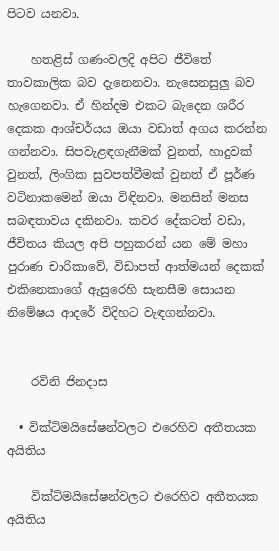පිටව යනවා.

    හතළිස් ගණංවලදි අපිට ජීවිතේ තාවකාලික බව දැනෙනවා. නැසෙනසුලු බව හැගෙනවා. ඒ හින්දම එකට බැදෙන ශරීර දෙකක ආශ්චර්යය ඔයා වඩාත් අගය කරන්න ගන්නවා. සිපවැළඳගැනීමක් වුනත්, හාදුවක් වුනත්, ලිංගික සුවපත්වීමක් වුනත් ඒ පූර්ණ වටිනාකමෙන් ඔයා විඳිනවා. මනසින් මනස සබඳතාවය දකිනවා. කවර දේකටත් වඩා, ජීවිතය කියල අපි පහුකරන් යන මේ මහා පුරාණ චාරිකාවේ, විඩාපත් ආත්මයන් දෙකක් එකිනෙකාගේ ඇසුරෙහි සැනසීම සොයන නිමේෂය ආදරේ විදිහට වැඳගන්නවා.


    රවිනි ජිනදාස

  • වික්ටිමයිසේෂන්වලට එරෙහිව අතීතයක අයිතිය

    වික්ටිමයිසේෂන්වලට එරෙහිව අතීතයක අයිතිය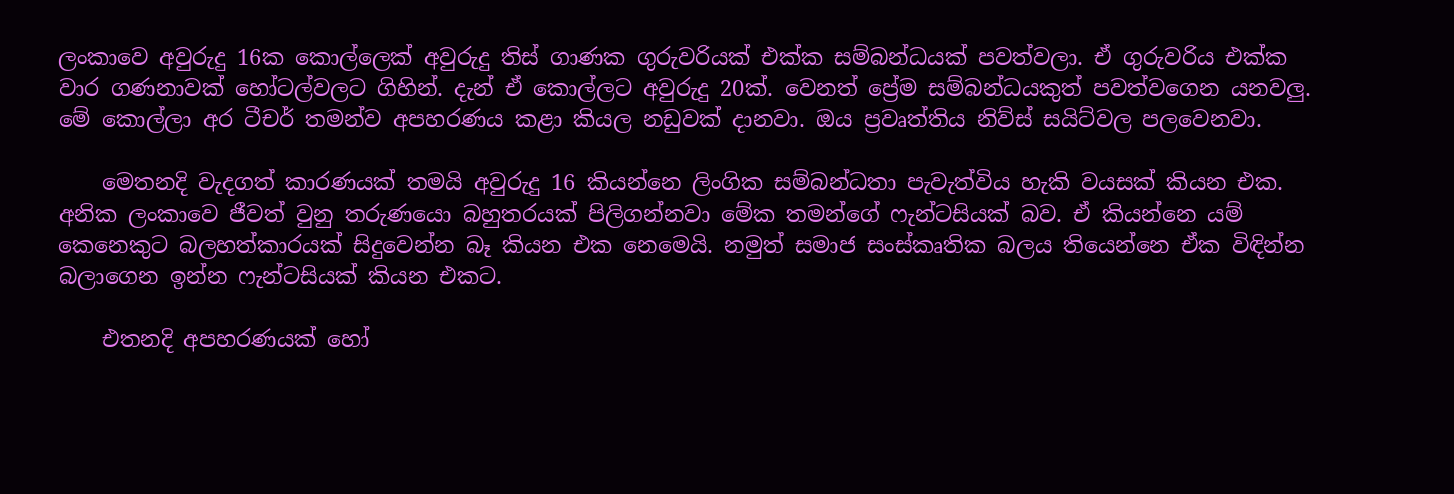ලංකාවෙ අවුරුදු 16ක කොල්ලෙක් අවුරුදු තිස් ගාණක ගුරුවරියක් එක්ක සම්බන්ධයක් පවත්වලා. ඒ ගුරුවරිය එක්ක වාර ගණනාවක් හෝටල්වලට ගිහින්. දැන් ඒ කොල්ලට අවුරුදු 20ක්. වෙනත් ප්‍රේම සම්බන්ධයකුත් පවත්වගෙන යනවලු. මේ කොල්ලා අර ටීචර් තමන්ව අපහරණය කළා කියල නඩුවක් දානවා. ඔය ප්‍රවෘත්තිය නිව්ස් සයිට්වල පලවෙනවා.

    මෙතනදි වැදගත් කාරණයක් තමයි අවුරුදු 16 කියන්නෙ ලිංගික සම්බන්ධතා පැවැත්විය හැකි වයසක් කියන එක. අනික ලංකාවෙ ජීවත් වුනු තරුණයො බහුතරයක් පිලිගන්නවා මේක තමන්ගේ ෆැන්ටසියක් බව. ඒ කියන්නෙ යම් කෙනෙකුට බලහත්කාරයක් සිදුවෙන්න බෑ කියන එක නෙමෙයි. නමුත් සමාජ සංස්කෘතික බලය තියෙන්නෙ ඒක විඳින්න බලාගෙන ඉන්න ෆැන්ටසියක් කියන එකට.

    එතනදි අපහරණයක් හෝ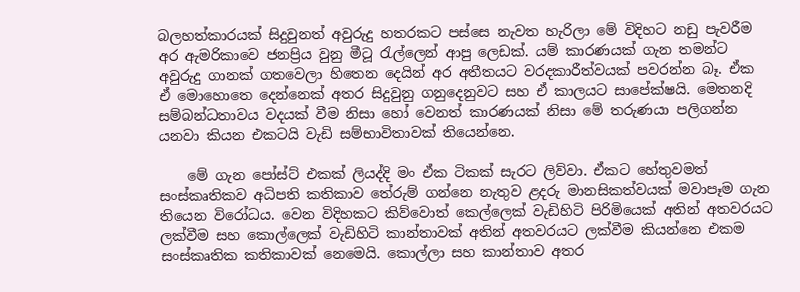බලහත්කාරයක් සිදුවුනත් අවුරුදු හතරකට පස්සෙ නැවත හැරිලා මේ විදිහට නඩු පැවරීම අර ඇමරිකාවෙ ජනප්‍රිය වුනු මීටූ රැල්ලෙන් ආපු ලෙඩක්. යම් කාරණයක් ගැන තමන්ට අවුරුදු ගානක් ගතවෙලා හිතෙන දෙයින් අර අතීතයට වරදකාරීත්වයක් පවරන්න බෑ. ඒක ඒ මොහොතෙ දෙන්නෙක් අතර සිදුවුනු ගනුදෙනුවට සහ ඒ කාලයට සාපේක්ෂයි. මෙතනදි සම්බන්ධතාවය වදයක් වීම නිසා හෝ වෙනත් කාරණයක් නිසා මේ තරුණයා පලිගන්න යනවා කියන එකටයි වැඩි සම්භාවිතාවක් තියෙන්නෙ.

    මේ ගැන පෝස්ට් එකක් ලියද්දි මං ඒක ටිකක් සැරට ලිව්වා. ඒකට හේතුවමත් සංස්කෘතිකව අධිපති කතිකාව තේරුම් ගන්නෙ නැතුව ළදරු මානසිකත්වයක් මවාපෑම ගැන තියෙන විරෝධය. වෙන විදිහකට කිව්වොත් කෙල්ලෙක් වැඩිහිටි පිරිමියෙක් අතින් අතවරයට ලක්වීම සහ කොල්ලෙක් වැඩිහිටි කාන්තාවක් අතින් අතවරයට ලක්වීම කියන්නෙ එකම සංස්කෘතික කතිකාවක් නෙමෙයි. කොල්ලා සහ කාන්තාව අතර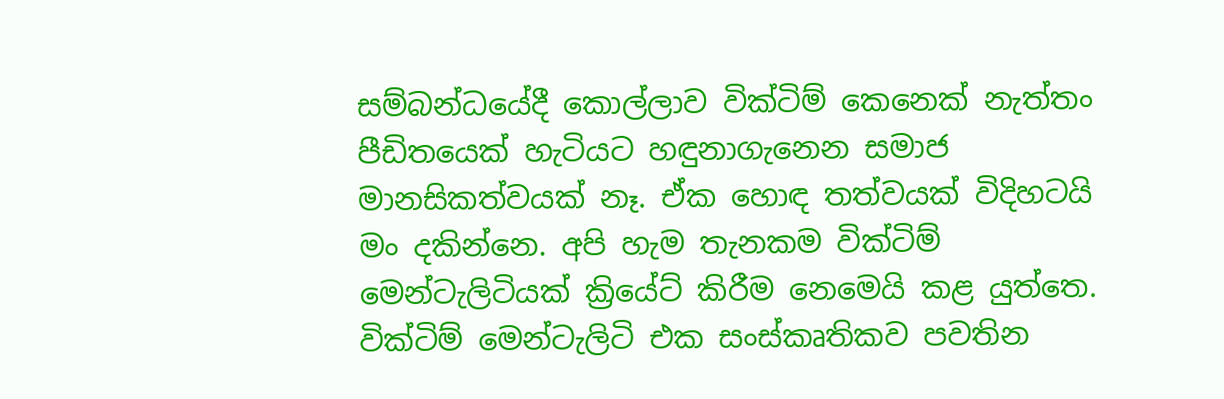සම්බන්ධයේදී කොල්ලාව වික්ටිම් කෙනෙක් නැත්තං පීඩිතයෙක් හැටියට හඳුනාගැනෙන සමාජ මානසිකත්වයක් නෑ. ඒක හොඳ තත්වයක් විදිහටයි මං දකින්නෙ. අපි හැම තැනකම වික්ටිම් මෙන්ටැලිටියක් ක්‍රි‍යේට් කිරීම නෙමෙයි කළ යුත්තෙ. වික්ටිම් මෙන්ටැලිටි එක සංස්කෘතිකව පවතින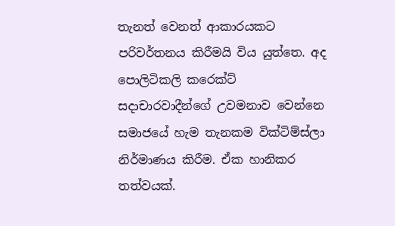තැනත් වෙනත් ආකාරයකට පරිවර්තනය කිරීමයි විය යුත්තෙ. අද පොලිටිකලි කරෙක්ට් සදාචාරවාදීන්ගේ උවමනාව වෙන්නෙ සමාජයේ හැම තැනකම වික්ටිම්ස්ලා නිර්මාණය කිරීම. ඒක හානිකර තත්වයක්.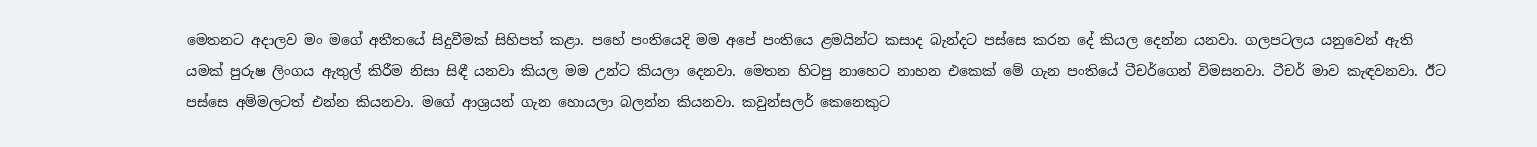මෙතනට අදාලව මං මගේ අතීතයේ සිදුවීමක් සිහිපත් කළා. පහේ පංතියෙදි මම අපේ පංතියෙ ළමයින්ට කසාද බැන්දට පස්සෙ කරන දේ කියල දෙන්න යනවා. ගලපටලය යනුවෙන් ඇති යමක් පුරුෂ ලිංගය ඇතුල් කිරීම නිසා සිඳී යනවා කියල මම උන්ට කියලා දෙනවා. මෙතන හිටපු නාහෙට නාහන එකෙක් මේ ගැන පංතියේ ටීචර්ගෙන් විමසනවා. ටීචර් මාව කැඳවනවා. ඊට පස්සෙ අම්මලටත් එන්න කියනවා. මගේ ආශ්‍රයන් ගැන හොයලා බලන්න කියනවා. කවුන්සලර් කෙනෙකුට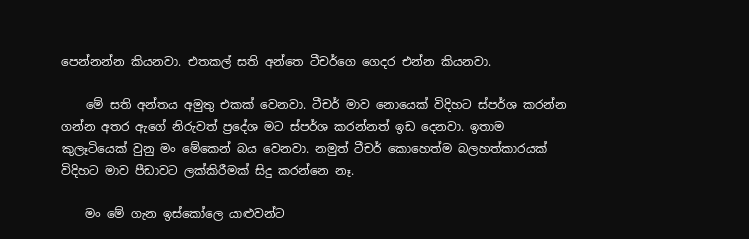පෙන්නන්න කියනවා. එතකල් සති අන්තෙ ටීචර්ගෙ ගෙදර එන්න කියනවා.

    මේ සති අන්තය අමුතු එකක් වෙනවා. ටීචර් මාව නොයෙක් විදිහට ස්පර්ශ කරන්න ගන්න අතර ඇගේ නිරුවත් ප්‍රදේශ මට ස්පර්ශ කරන්නත් ඉඩ දෙනවා. ඉතාම කුලෑටියෙක් වුනු මං මේකෙන් බය වෙනවා. නමුත් ටීචර් කොහෙත්ම බලහත්කාරයක් විදිහට මාව පීඩාවට ලක්කිරීමක් සිදු කරන්නෙ නෑ.

    මං මේ ගැන ඉස්කෝලෙ යාළුවන්ට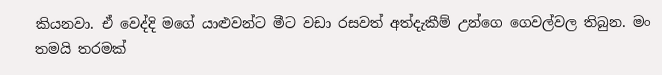කියනවා. ඒ වෙද්දි මගේ යාළුවන්ට මීට වඩා රසවත් අත්දැකීම් උන්ගෙ ගෙවල්වල තිබුන. මං තමයි තරමක්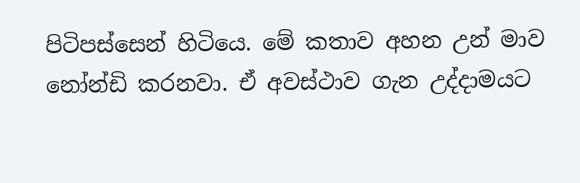පිටිපස්සෙන් හිටියෙ. මේ කතාව අහන උන් මාව නෝන්ඩි කරනවා. ඒ අවස්ථාව ගැන උද්දාමයට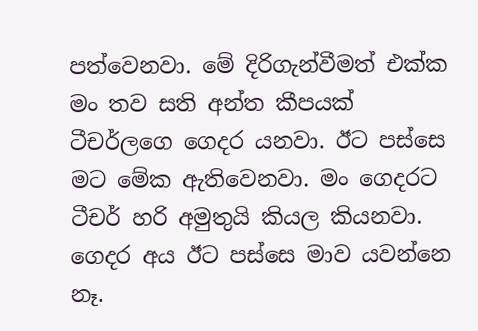පත්වෙනවා. මේ දිරිගැන්වීමත් එක්ක මං තව සති අන්ත කීපයක් ටීචර්ලගෙ ගෙදර යනවා. ඊට පස්සෙ මට මේක ඇතිවෙනවා. මං ගෙදරට ටීචර් හරි අමුතුයි කියල කියනවා. ගෙදර අය ඊට පස්සෙ මාව යවන්නෙ නෑ.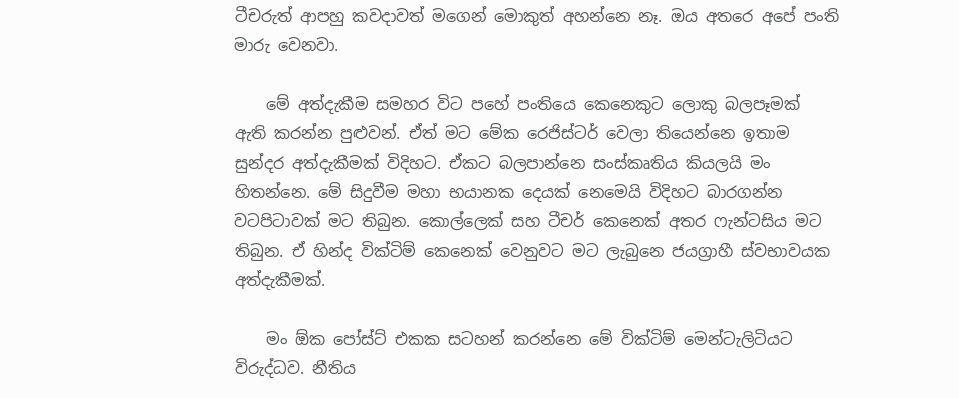ටීචරුත් ආපහු කවදාවත් මගෙන් මොකුත් අහන්නෙ නෑ. ඔය අතරෙ අපේ පංති මාරු වෙනවා.

    මේ අත්දැකීම සමහර විට පහේ පංතියෙ කෙනෙකුට ලොකු බලපෑමක් ඇති කරන්න පුළුවන්. ඒත් මට මේක රෙජිස්ටර් වෙලා තියෙන්නෙ ඉතාම සුන්දර අත්දැකීමක් විදිහට. ඒකට බලපාන්නෙ සංස්කෘතිය කියලයි මං හිතන්නෙ. මේ සිදුවීම මහා භයානක දෙයක් නෙමෙයි විදිහට බාරගන්න වටපිටාවක් මට තිබුන. කොල්ලෙක් සහ ටීචර් කෙනෙක් අතර ෆැන්ටසිය මට තිබුන. ඒ හින්ද වික්ටිම් කෙනෙක් වෙනුවට මට ලැබුනෙ ජයග්‍රාහී ස්වභාවයක අත්දැකීමක්.

    මං ඕක පෝස්ට් එකක සටහන් කරන්නෙ මේ වික්ටිම් මෙන්ටැලිටියට විරුද්ධව. නීතිය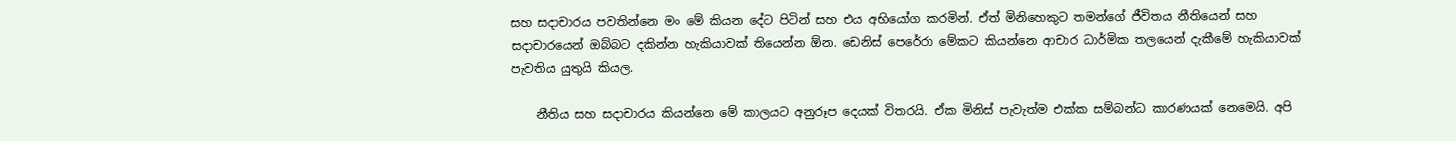සහ සදාචාරය පවතින්නෙ මං මේ කියන දේට පිටින් සහ එය අභියෝග කරමින්. ඒත් මිනිහෙකුට තමන්ගේ ජීවිතය නීතියෙන් සහ සදාචා‍රයෙන් ඔබ්බට දකින්න හැකියාවක් තියෙන්න ඕන. ඩෙනිස් පෙරේරා මේකට කියන්නෙ ආචාර ධාර්මික තලයෙන් දැකීමේ හැකියාවක් පැවතිය යුතුයි කියල.

    නීතිය සහ සදාචාරය කියන්නෙ මේ කාලයට අනුරූප දෙයක් විතරයි. ඒක මිනිස් පැවැත්ම එක්ක සම්බන්ධ කාරණයක් නෙමෙයි. අපි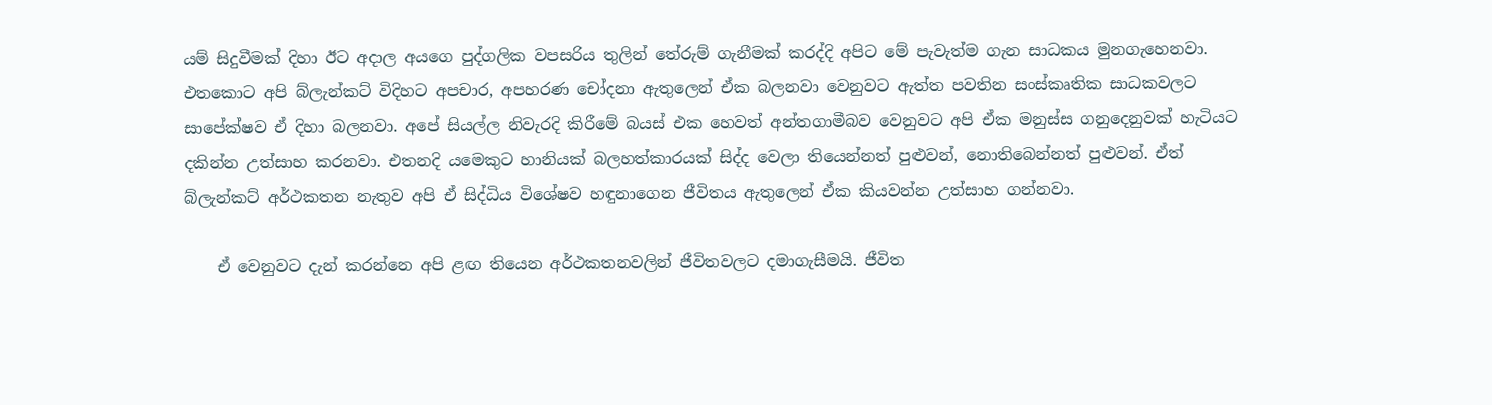යම් සිදුවීමක් දිහා ඊට අදාල අයගෙ පුද්ගලික වපසරිය තුලින් තේරුම් ගැනීමක් කරද්දි අපිට මේ පැවැත්ම ගැන සාධකය මුනගැහෙනවා. එතකොට අපි බ්ලැන්කට් විදිහට අපචාර, අපහරණ චෝදනා ඇතුලෙන් ඒක බලනවා වෙනුවට ඇත්ත පවතින සංස්කෘතික සාධකවලට සාපේක්ෂව ඒ දිහා බලනවා. අපේ සියල්ල නිවැරදි කිරීමේ බයස් එක හෙවත් අන්තගාමීබව වෙනුවට අපි ඒක මනුස්ස ගනුදෙනුවක් හැටියට දකින්න උත්සාහ කරනවා. එතනදි යමෙකුට හානියක් බලහත්කාරයක් සිද්ද වෙලා තියෙන්නත් පුළුවන්, නොතිබෙන්නත් පුළුවන්. ඒත් බ්ලැන්කට් අර්ථකතන නැතුව අපි ඒ සිද්ධිය විශේෂව හඳුනාගෙන ජීවිතය ඇතුලෙන් ඒක කියවන්න උත්සාහ ගන්නවා.

    ඒ වෙනුවට දැන් කරන්නෙ අපි ළඟ තියෙන අර්ථකතනවලින් ජීවිතවලට දමාගැසීමයි. ජීවිත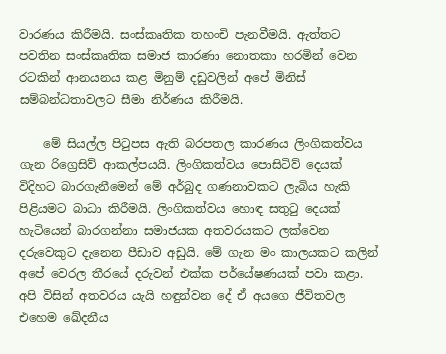වාරණය කිරීමයි. සංස්කෘතික තහංචි පැනවීමයි. ඇත්තට පවතින සංස්කෘතික සමාජ කාරණා නොතකා හරමින් වෙන රටකින් ආනයනය කළ මිනුම් දඩුවලින් අපේ මිනිස් සම්බන්ධතාවලට සීමා නිර්ණය කිරීමයි.

    මේ සියල්ල පිටුපස ඇති බරපතල කාරණය ලිංගිකත්වය ගැන රිග්‍රෙසිව් ආකල්පයයි. ලිංගිකත්වය පොසිටිව් දෙයක් විදිහට බාරගැනීමෙන් මේ අර්බුද ගණනාවකට ලැබිය හැකි පිළියමට බාධා කිරීමයි. ලිංගිකත්වය හොඳ සතුටු දෙයක් හැටියෙන් බාරගන්නා සමාජයක අතවරයකට ලක්වෙන දරුවෙකුට දැනෙන පීඩාව අඩුයි. මේ ගැන මං කාලයකට කලින් අපේ වෙරල තීරයේ දරුවන් එක්ක පර්යේෂණයක් පවා කළා. අපි විසින් අතවරය යැයි හඳුන්වන දේ ඒ අයගෙ ජීවිතවල එහෙම ඛේදනීය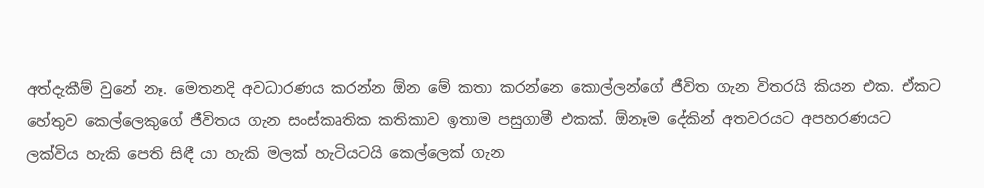අත්දැකීම් වුනේ නෑ. මෙතනදි අවධාරණය කරන්න ඕන මේ කතා කරන්නෙ කොල්ලන්ගේ ජීවිත ගැන විතරයි කියන එක. ඒකට හේතුව කෙල්ලෙකුගේ ජීවිතය ගැන සංස්කෘතික කතිකාව ඉතාම පසුගාමී එකක්. ඕනෑම දේකින් අතවරයට අපහරණයට ලක්විය හැකි පෙති සිඳී යා හැකි මලක් හැටියටයි කෙල්ලෙක් ගැන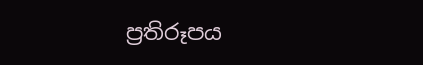ප්‍රතිරූපය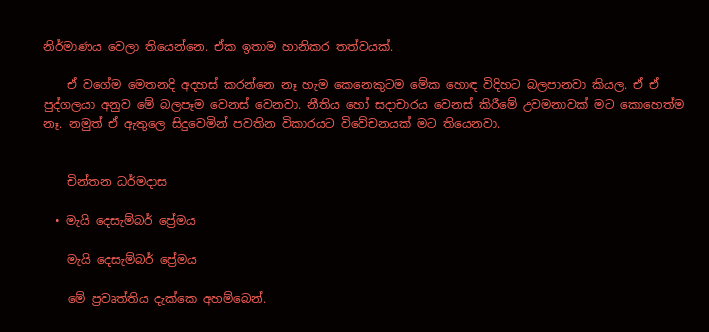නිර්මාණය වෙලා තියෙන්නෙ. ඒක ඉතාම හානිකර තත්වයක්.

    ඒ වගේම මෙතනදි අදහස් කරන්නෙ නෑ හැම කෙනෙකුටම මේක හොඳ විදිහට බලපානවා කියල. ඒ ඒ පුද්ගලයා අනුව මේ බලපෑම වෙනස් වෙනවා. නීතිය හෝ සදාචාරය වෙනස් කිරීමේ උවමනාවක් මට කොහෙත්ම නෑ. නමුත් ඒ ඇතුලෙ සිදුවෙමින් පවතින විකාරයට විවේචනයක් මට තියෙනවා.


    චින්තන ධර්මදාස

  • මැයි දෙසැම්බර් ප්‍රේමය

    මැයි දෙසැම්බර් ප්‍රේමය

    මේ ප්‍රවෘත්තිය දැක්කෙ අහම්බෙන්.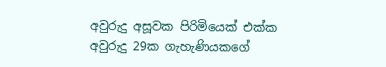අවුරුදු අසූවක පිරිමියෙක් එක්ක අවුරුදු 29ක ගැහැණියකගේ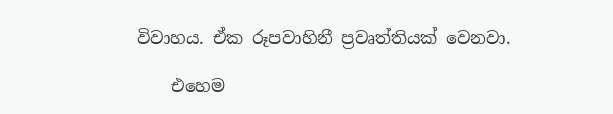විවාහය. ඒක රූපවාහිනී ප්‍රවෘත්තියක් වෙනවා.

    එහෙම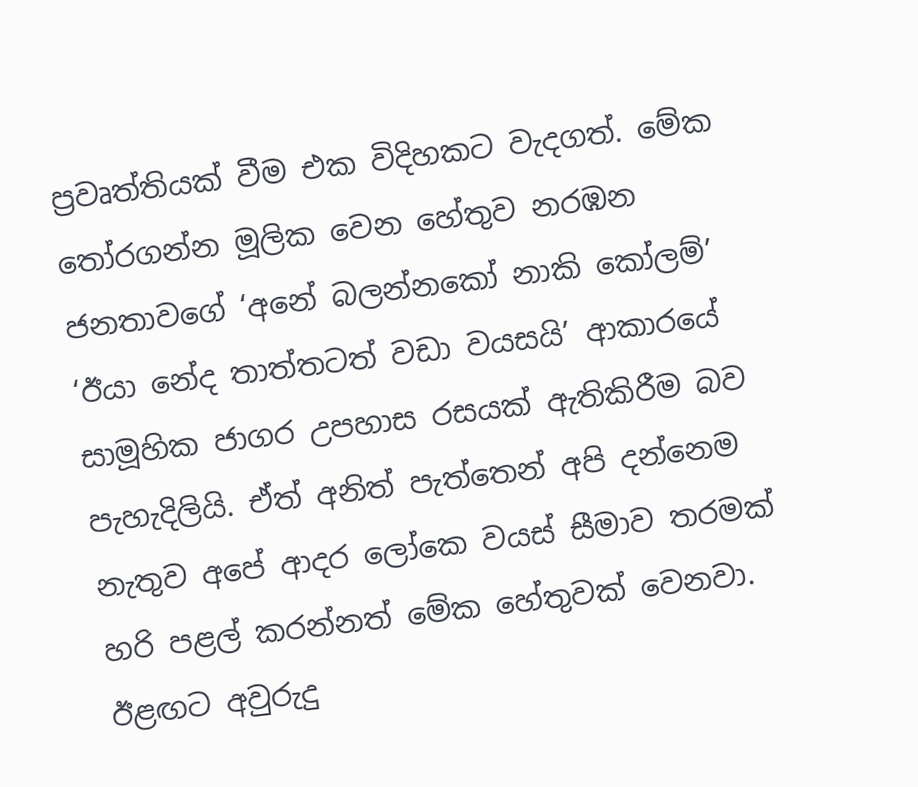ප්‍රවෘත්තියක් වීම එක විදිහකට වැදගත්. මේක තෝරගන්න මූලික වෙන හේතුව නරඹන ජනතාවගේ ‘අනේ බලන්නකෝ නාකි කෝලම්’ ‘ඊයා නේද තාත්තටත් වඩා වයසයි’ ආකාරයේ සාමූහික ජාගර උපහාස රසයක් ඇතිකිරීම බව පැහැදිලියි. ඒත් අනිත් පැත්තෙන් අපි දන්නෙම නැතුව අපේ ආදර ලෝකෙ වයස් සීමාව තරමක් හරි පළල් කරන්නත් මේක හේතුවක් වෙනවා. ඊළඟට අවුරුදු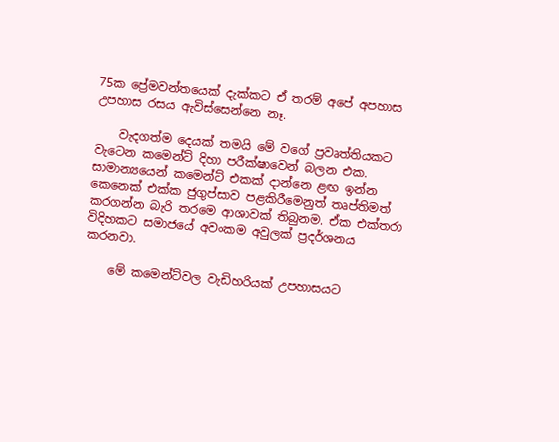75ක ප්‍රේමවන්තයෙක් දැක්කට ඒ තරම් අපේ අපහාස උපහාස රසය ඇවිස්සෙන්නෙ නෑ.

    වැදගත්ම දෙයක් තමයි මේ වගේ ප්‍රවෘත්තියකට වැටෙන කමෙන්ට් දිහා පරීක්ෂාවෙන් බලන එක. සාමාන්‍යයෙන් කමෙන්ට් එකක් දාන්නෙ ළඟ ඉන්න කෙනෙක් එක්ක ජුගුප්සාව පළකිරීමෙනුත් තෘප්තිමත් කරගන්න බැරි තරමෙ ආශාවක් තිබුනම. ඒක එක්තරා විදිහකට සමාජයේ අවංකම අවුලක් ප්‍රදර්ශනය කරනවා.

    මේ කමෙන්ට්වල වැඩිහරියක් උපහාසයට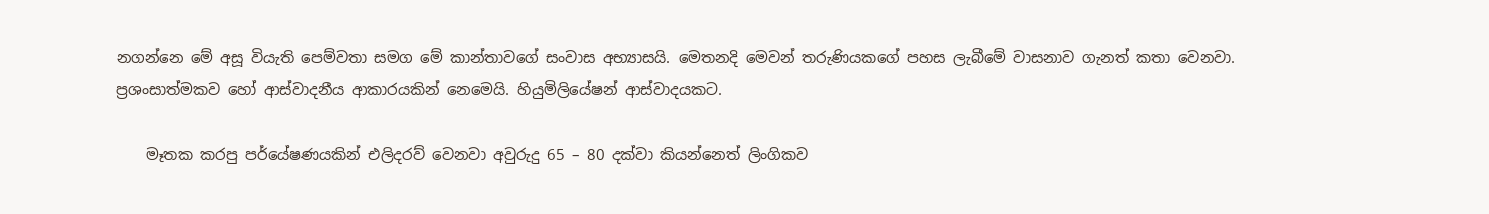නගන්නෙ මේ අසූ වියැති පෙම්වතා සමග මේ කාන්තාවගේ සංවාස අභ්‍යාසයි. මෙතනදි මෙවන් තරුණියකගේ පහස ලැබීමේ වාසනාව ගැනත් කතා වෙනවා. ප්‍රශංසාත්මකව හෝ ආස්වාදනීය ආකාරයකින් නෙමෙයි. හියුමිලියේෂන් ආස්වාදයකට.

    මෑතක කරපු පර්යේෂණයකින් එලිදරව් වෙනවා අවුරුදු 65 – 80 දක්වා කියන්නෙත් ලිංගිකව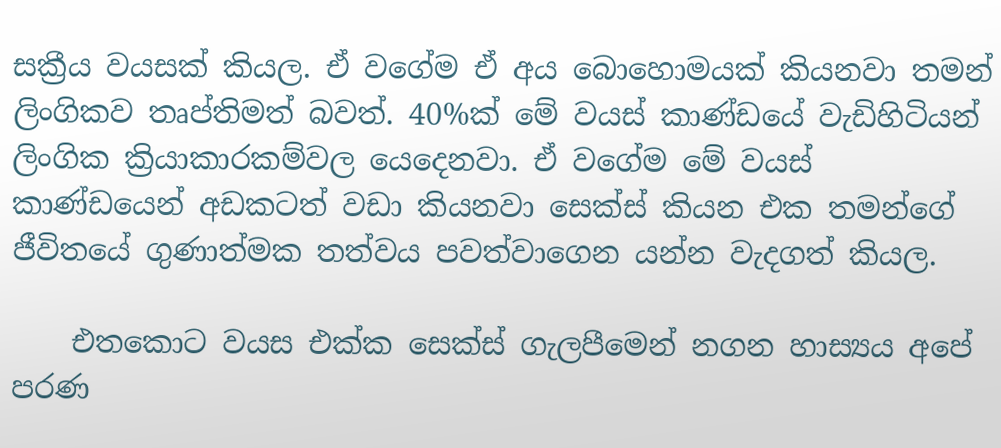සක්‍රීය වයසක් කියල. ඒ වගේම ඒ අය බොහොමයක් කියනවා තමන් ලිංගිකව තෘප්තිමත් බවත්. 40%ක් මේ වයස් කාණ්ඩයේ වැඩිහිටියන් ලිංගික ක්‍රියාකාරකම්වල යෙදෙනවා. ඒ වගේම මේ වයස් කාණ්ඩයෙන් අඩකටත් වඩා කියනවා සෙක්ස් කියන එක තමන්ගේ ජීවිතයේ ගුණාත්මක තත්වය පවත්වාගෙන යන්න වැදගත් කියල.

    එතකොට වයස එක්ක සෙක්ස් ගැලපීමෙන් නගන හාස්‍යය අපේ පරණ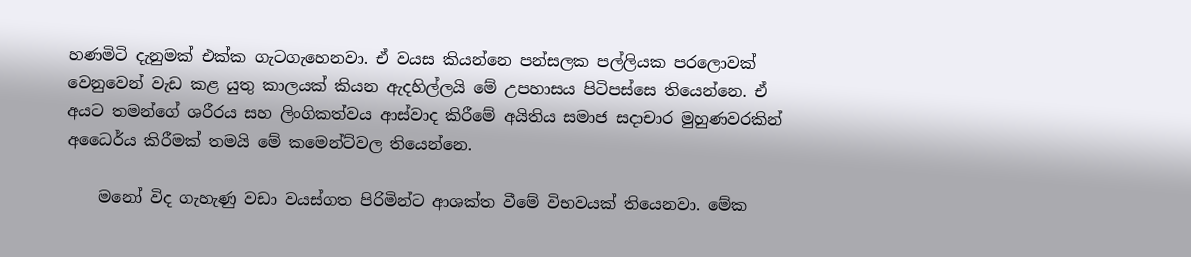හණමිටි දැනුමක් එක්ක ගැටගැහෙනවා. ඒ වයස කියන්නෙ පන්සලක පල්ලියක පරලොවක් වෙනුවෙන් වැඩ කළ යුතු කාලයක් කියන ඇදහිල්ලයි මේ උපහාසය පිටිපස්සෙ තියෙන්නෙ. ඒ අයට තමන්ගේ ශරීරය සහ ලිංගිකත්වය ආස්වාද කිරීමේ අයිතිය සමාජ සදාචාර මුහුණවරකින් අධෛර්ය කිරීමක් තමයි මේ කමෙන්ට්වල තියෙන්නෙ.

    මනෝ විද ගැහැණු වඩා වයස්ගත පිරිමින්ට ආශක්ත වීමේ විභවයක් තියෙනවා. මේක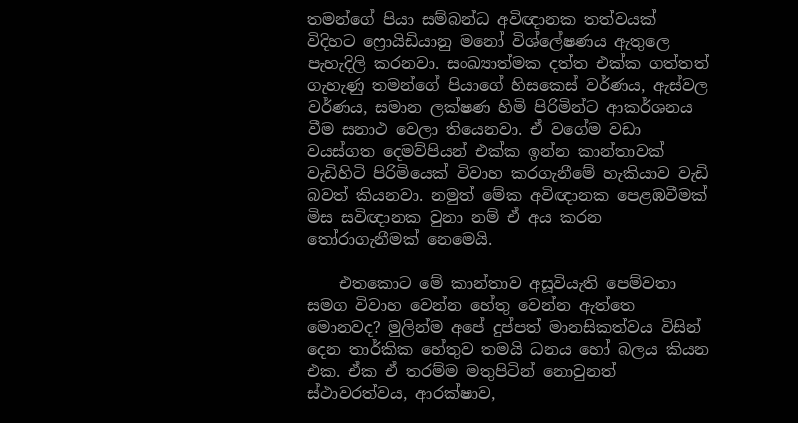තමන්ගේ පියා සම්බන්ධ අවිඥානක තත්වයක් විදිහට ෆ්‍රොයිඩියානු මනෝ විශ්ලේෂණය ඇතුලෙ පැහැදිලි කරනවා. සංඛ්‍යාත්මක දත්ත එක්ක ගත්තත් ගැහැණු තමන්ගේ පියාගේ හිසකෙස් වර්ණය, ඇස්වල වර්ණය, සමාන ලක්ෂණ හිමි පිරිමින්ට ආකර්ශනය වීම සනාථ වෙලා තියෙනවා. ඒ වගේම වඩා වයස්ගත දෙමව්පියන් එක්ක ඉන්න කාන්තාවක් වැඩිහිටි පිරිමියෙක් විවාහ කරගැනීමේ හැකියාව වැඩි බවත් කියනවා. නමුත් මේක අවිඥානක පෙළඹවීමක් මිස සවිඥානක වුනා නම් ඒ අය කරන තෝරාගැනීමක් නෙමෙයි.

    එතකොට මේ කාන්තාව අසූවියැති පෙම්වතා සමග විවාහ වෙන්න හේතු වෙන්න ඇත්තෙ මොනවද? මුලින්ම අපේ දුප්පත් මානසිකත්වය විසින් දෙන තාර්කික හේතුව තමයි ධනය හෝ බලය කියන එක. ඒක ඒ තරම්ම මතුපිටින් නොවුනත් ස්ථාවරත්වය, ආරක්ෂාව,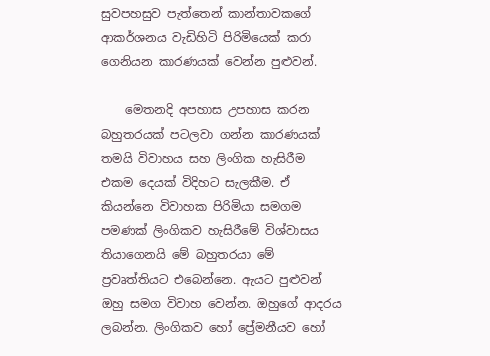සුවපහසුව පැත්තෙන් කාන්තාවකගේ ආකර්ශනය වැඩිහිටි පිරිමියෙක් කරා ගෙනියන කාරණයක් වෙන්න පුළුවන්.

    මෙතනදි අපහාස උපහාස කරන බහුතරයක් පටලවා ගන්න කාරණයක් තමයි විවාහය සහ ලිංගික හැසිරීම එකම දෙයක් විදිහට සැලකීම. ඒ කියන්නෙ විවාහක පිරිමියා සමගම පමණක් ලිංගිකව හැසිරීමේ විශ්වාසය තියාගෙනයි මේ බහුතරයා මේ ප්‍රවෘත්තියට එබෙන්නෙ. ඇයට පුළුවන් ඔහු සමග විවාහ වෙන්න. ඔහුගේ ආදරය ලබන්න. ලිංගිකව හෝ ප්‍රේමනීයව හෝ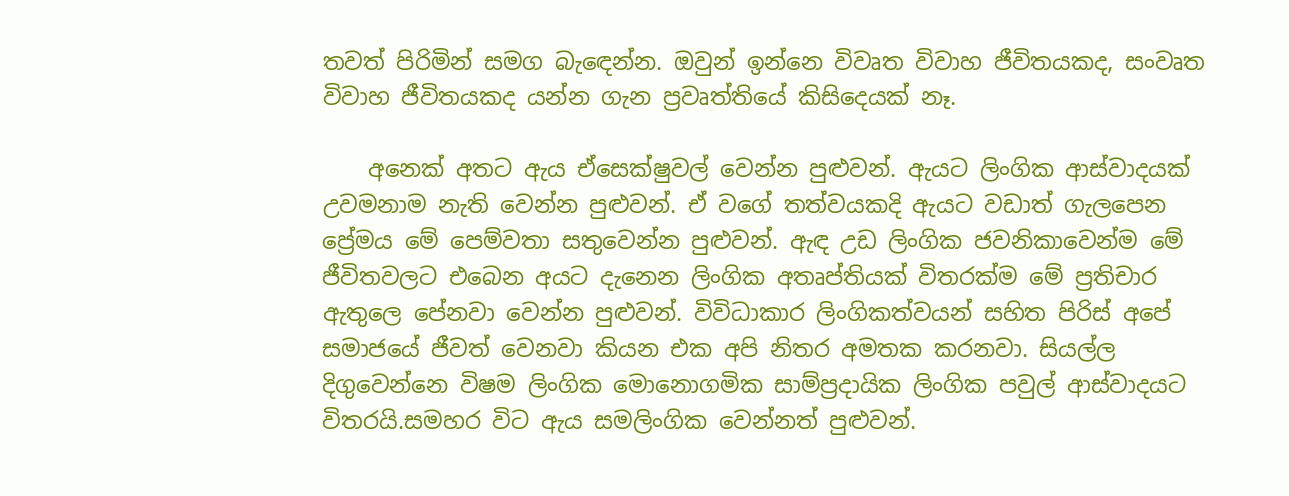තවත් පිරිමින් සමග බැඳෙන්න. ඔවුන් ඉන්නෙ විවෘත විවාහ ජීවිතයකද, සංවෘත විවාහ ජීවිතයකද යන්න ගැන ප්‍රවෘත්තියේ කිසිදෙයක් නෑ.

    අනෙක් අතට ඇය ඒසෙක්ෂුවල් වෙන්න පුළුවන්. ඇයට ලිංගික ආස්වාදයක් උවමනාම නැති වෙන්න පුළුවන්. ඒ වගේ තත්වයකදි ඇයට වඩාත් ගැලපෙන ප්‍රේමය මේ පෙම්වතා සතුවෙන්න පුළුවන්. ඇඳ උඩ ලිංගික ජවනිකාවෙන්ම මේ ජීවිතවලට එබෙන අයට දැනෙන ලිංගික අතෘප්තියක් විතරක්ම මේ ප්‍රතිචාර ඇතුලෙ පේනවා වෙන්න පුළුවන්. විවිධාකාර ලිංගිකත්වයන් සහිත පිරිස් අපේ සමාජයේ ජීවත් වෙනවා කියන එක අපි නිතර අමතක කරනවා. සියල්ල දිගුවෙන්නෙ විෂම ලිංගික මොනොගමික සාම්ප්‍රදායික ලිංගික පවුල් ආස්වාදයට විතරයි.සමහර විට ඇය සමලිංගික වෙන්නත් පුළුවන්.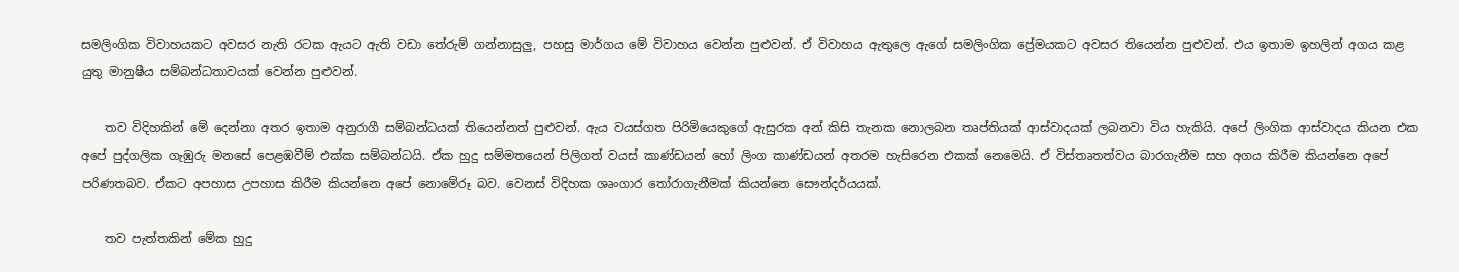සමලිංගික විවාහයකට අවසර නැති රටක ඇයට ඇති වඩා තේරුම් ගන්නාසුලු, පහසු මාර්ගය මේ විවාහය වෙන්න පුළුවන්. ඒ විවාහය ඇතුලෙ ඇගේ සමලිංගික ප්‍රේමයකට අවසර තියෙන්න පුළුවන්. එය ඉතාම ඉහලින් අගය කළ යුතු මානුෂීය සම්බන්ධතාවයක් වෙන්න පුළුවන්.

    තව විදිහකින් මේ දෙන්නා අතර ඉතාම අනුරාගී සම්බන්ධයක් තියෙන්නත් පුළුවන්. ඇය වයස්ගත පිරිමියෙකුගේ ඇසුරක අන් කිසි තැනක නොලබන තෘප්තියක් ආස්වාදයක් ලබනවා විය හැකියි. අපේ ලිංගික ආස්වාදය කියන එක අපේ පුද්ගලික ගැඹුරු මනසේ පෙළඹවීම් එක්ක සම්බන්ධයි. ඒක හුදු සම්මතයෙන් පිලිගත් වයස් කාණ්ඩයන් හෝ ලිංග කාණ්ඩයන් අතරම හැසිරෙන එකක් නෙමෙයි. ඒ විස්තෘතත්වය බාරගැනීම සහ අගය කිරීම කියන්නෙ අපේ පරිණතබව. ඒකට අපහාස උපහාස කිරීම කියන්නෙ අපේ නොමේරූ බව. වෙනස් විදිහක ශෘංගාර තෝරාගැනීමක් කියන්නෙ සෞන්දර්යයක්.

    තව පැත්තකින් මේක හුදු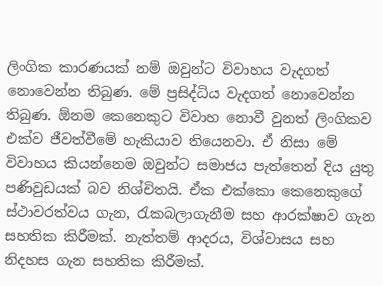ලිංගික කාරණයක් නම් ඔවුන්ට විවාහය වැදගත් නොවෙන්න තිබුණ. මේ ප්‍රසිද්ධිය වැදගත් නොවෙන්න තිබුණ. ඕනම කෙනෙකුට විවාහ නොවී වුනත් ලිංගිකව එක්ව ජීවත්වීමේ හැකියාව තියෙනවා. ඒ නිසා මේ විවාහය කියන්නෙම ඔවුන්ට සමාජය පැත්තෙන් දිය යුතු පණිවුඩයක් බව නිශ්චිතයි. ඒක එක්කො කෙනෙකුගේ ස්ථාවරත්වය ගැන, රැකබලාගැනීම සහ ආරක්ෂාව ගැන සහතික කිරීමක්. නැත්තම් ආදරය, විශ්වාසය සහ නිදහස ගැන සහතික කිරීමක්.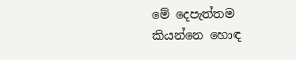මේ දෙපැත්තම කියන්නෙ හොඳ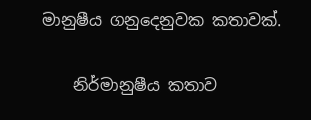මානුෂීය ගනුදෙනුවක කතාවක්.

    නිර්මානුෂීය කතාව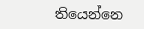තියෙන්නෙ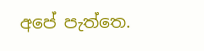අපේ පැත්තෙ.